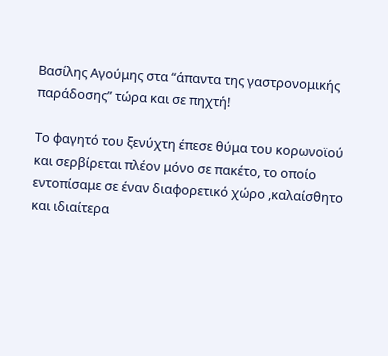Βασίλης Αγούμης στα “άπαντα της γαστρονομικής παράδοσης” τώρα και σε πηχτή!

Το φαγητό του ξενύχτη έπεσε θύμα του κορωνοϊού και σερβίρεται πλέον μόνο σε πακέτο, το οποίο εντοπίσαμε σε έναν διαφορετικό χώρο ,καλαίσθητο και ιδιαίτερα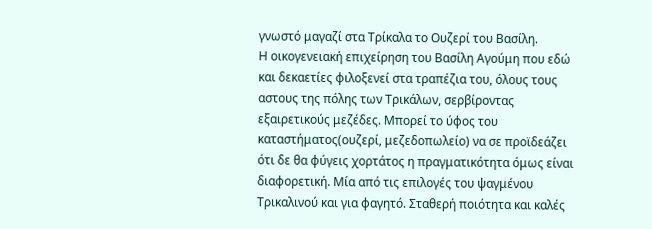γνωστό μαγαζί στα Τρίκαλα το Ουζερί του Βασίλη.
Η οικογενειακή επιχείρηση του Βασίλη Αγούμη που εδώ και δεκαετίες φιλοξενεί στα τραπέζια του, όλους τους αστους της πόλης των Τρικάλων, σερβίροντας εξαιρετικούς μεζέδες. Μπορεί το ύφος του καταστήματος(ουζερί, μεζεδοπωλείο) να σε προϊδεάζει ότι δε θα φύγεις χορτάτος η πραγματικότητα όμως είναι διαφορετική. Μία από τις επιλογές του ψαγμένου Τρικαλινού και για φαγητό. Σταθερή ποιότητα και καλές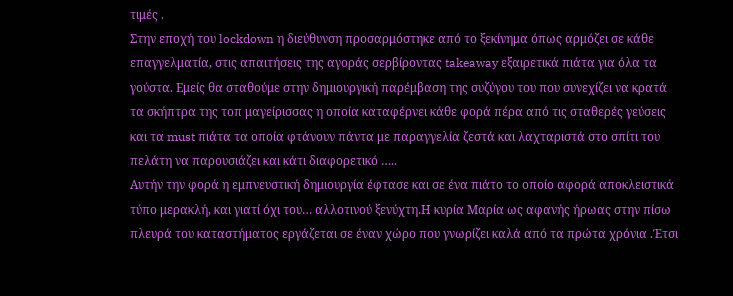τιμές .
Στην εποχή του lockdown η διεύθυνση προσαρμόστηκε από το ξεκίνημα όπως αρμόζει σε κάθε επαγγελματία, στις απαιτήσεις της αγοράς σερβίροντας takeaway εξαιρετικά πιάτα για όλα τα γούστα. Εμείς θα σταθούμε στην δημιουργική παρέμβαση της συζύγου του που συνεχίζει να κρατά τα σκήπτρα της τοπ μαγείρισσας η οποία καταφέρνει κάθε φορά πέρα από τις σταθερές γεύσεις και τα must πιάτα τα οποία φτάνουν πάντα με παραγγελία ζεστά και λαχταριστά στο σπίτι του πελάτη να παρουσιάζει και κάτι διαφορετικό …..
Αυτήν την φορά η εμπνευστική δημιουργία έφτασε και σε ένα πιάτο το οποίο αφορά αποκλειστικά τύπο μερακλή, και γιατί όχι του… αλλοτινού ξενύχτη.Η κυρία Μαρία ως αφανής ήρωας στην πίσω πλευρά του καταστήματος εργάζεται σε έναν χώρο που γνωρίζει καλά από τα πρώτα χρόνια .Έτσι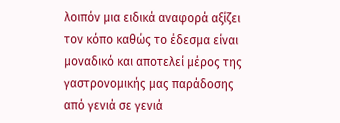λοιπόν μια ειδικά αναφορά αξίζει τον κόπο καθώς το έδεσμα είναι μοναδικό και αποτελεί μέρος της γαστρονομικής μας παράδοσης από γενιά σε γενιά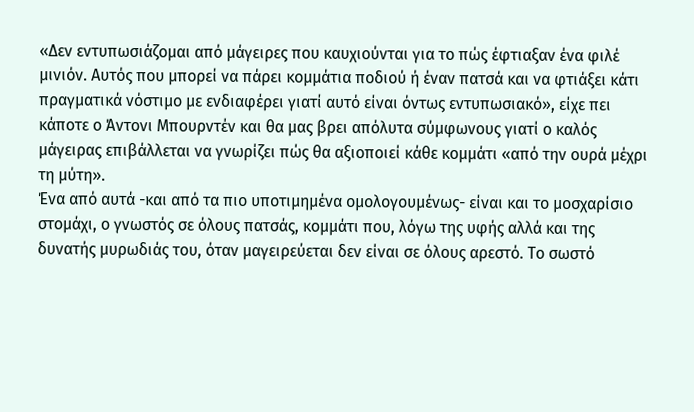«Δεν εντυπωσιάζομαι από μάγειρες που καυχιούνται για το πώς έφτιαξαν ένα φιλέ μινιόν. Αυτός που μπορεί να πάρει κομμάτια ποδιού ή έναν πατσά και να φτιάξει κάτι πραγματικά νόστιμο με ενδιαφέρει γιατί αυτό είναι όντως εντυπωσιακό», είχε πει κάποτε ο Άντονι Μπουρντέν και θα μας βρει απόλυτα σύμφωνους γιατί ο καλός μάγειρας επιβάλλεται να γνωρίζει πώς θα αξιοποιεί κάθε κομμάτι «από την ουρά μέχρι τη μύτη».
Ένα από αυτά -και από τα πιο υποτιμημένα ομολογουμένως- είναι και το μοσχαρίσιο στομάχι, ο γνωστός σε όλους πατσάς, κομμάτι που, λόγω της υφής αλλά και της δυνατής μυρωδιάς του, όταν μαγειρεύεται δεν είναι σε όλους αρεστό. Το σωστό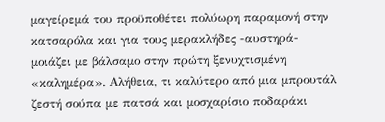μαγείρεμά του προϋποθέτει πολύωρη παραμονή στην κατσαρόλα και για τους μερακλήδες -αυστηρά- μοιάζει με βάλσαμο στην πρώτη ξενυχτισμένη «καλημέρα». Αλήθεια, τι καλύτερο από μια μπρουτάλ ζεστή σούπα με πατσά και μοσχαρίσιο ποδαράκι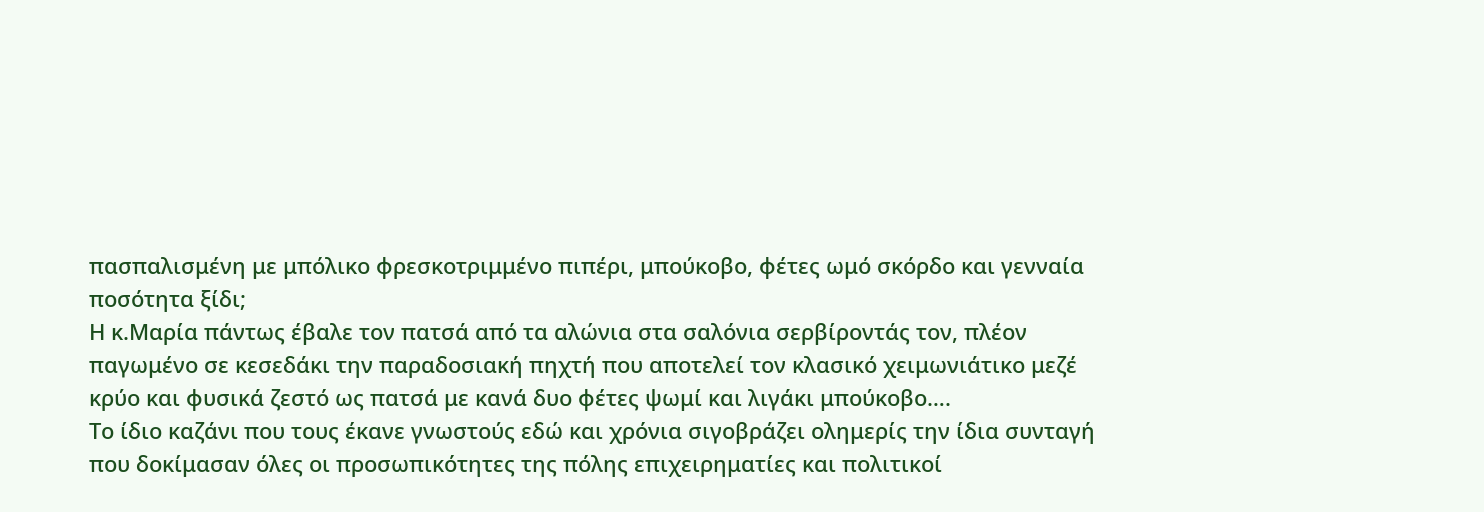πασπαλισμένη με μπόλικο φρεσκοτριμμένο πιπέρι, μπούκοβο, φέτες ωμό σκόρδο και γενναία ποσότητα ξίδι;
Η κ.Μαρία πάντως έβαλε τον πατσά από τα αλώνια στα σαλόνια σερβίροντάς τον, πλέον παγωμένο σε κεσεδάκι την παραδοσιακή πηχτή που αποτελεί τον κλασικό χειμωνιάτικο μεζέ κρύο και φυσικά ζεστό ως πατσά με κανά δυο φέτες ψωμί και λιγάκι μπούκοβο….
Το ίδιο καζάνι που τους έκανε γνωστούς εδώ και χρόνια σιγοβράζει ολημερίς την ίδια συνταγή που δοκίμασαν όλες οι προσωπικότητες της πόλης επιχειρηματίες και πολιτικοί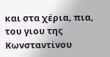και στα χέρια, πια, του γιου της Κωνσταντίνου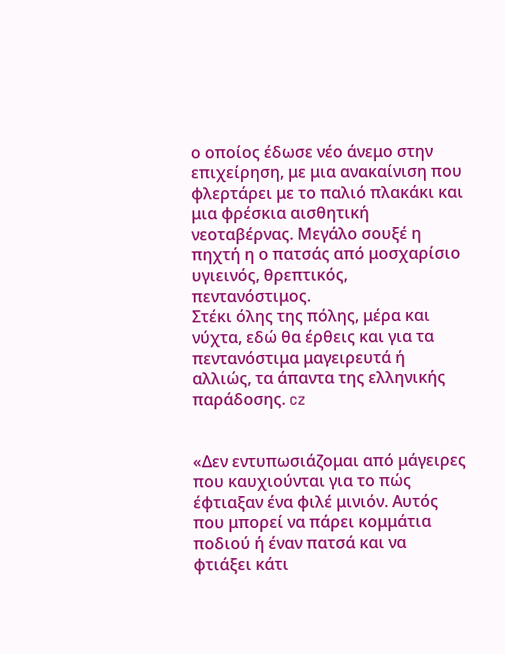ο οποίος έδωσε νέο άνεμο στην επιχείρηση, με μια ανακαίνιση που φλερτάρει με το παλιό πλακάκι και μια φρέσκια αισθητική νεοταβέρνας. Μεγάλο σουξέ η πηχτή η ο πατσάς από μοσχαρίσιο υγιεινός, θρεπτικός, πεντανόστιμος.
Στέκι όλης της πόλης, μέρα και νύχτα, εδώ θα έρθεις και για τα πεντανόστιμα μαγειρευτά ή αλλιώς, τα άπαντα της ελληνικής παράδοσης. cz


«Δεν εντυπωσιάζομαι από μάγειρες που καυχιούνται για το πώς έφτιαξαν ένα φιλέ μινιόν. Αυτός που μπορεί να πάρει κομμάτια ποδιού ή έναν πατσά και να φτιάξει κάτι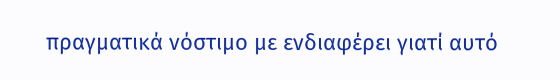πραγματικά νόστιμο με ενδιαφέρει γιατί αυτό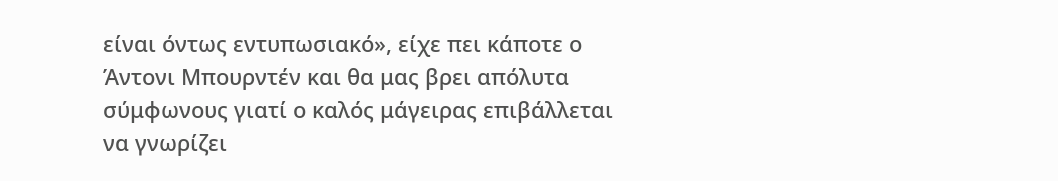είναι όντως εντυπωσιακό», είχε πει κάποτε ο Άντονι Μπουρντέν και θα μας βρει απόλυτα σύμφωνους γιατί ο καλός μάγειρας επιβάλλεται να γνωρίζει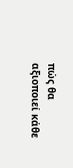πώς θα αξιοποιεί κάθε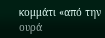κομμάτι «από την ουρά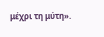μέχρι τη μύτη».